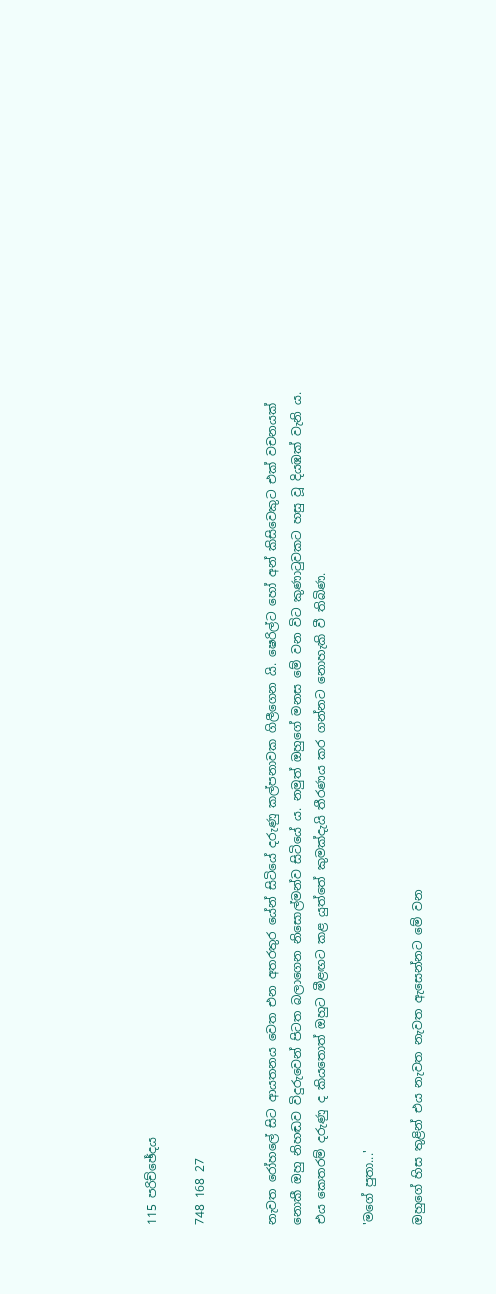115 පරිච්ඡේදය

748 168 27


නැවත රෝහලේ සිට ආයතනය වෙත එන අතරතුර යේන් සිටියේ දරුණු කල්පනාවක ගිලීගෙන යි. ෂෙරිල්ට හෝ අන් කිසිවෙකුට එක් වචනයක් නොකී ඔහු නිහඬව විදුරුවෙන් පිටත බලාගෙන නිසොල්මන්ව සිටියේ ය. නමුත් ඔහුගේ මනස මේ වන විට කුණාටුවකට හසු වූ දියඹක් වැනි ය. එය කෙතරම් දරුණු ද කියතොත් ඔහුට මීළඟට කළ යුත්තේ කුමක්දැයි තීරණය කර ගන්නට නොහැකි වී තිබිණ.

'මගේ පුතා...'

ඔහුගේ හිස තුළින් එය නැවත නැවත ඇසෙන්නට මේ වන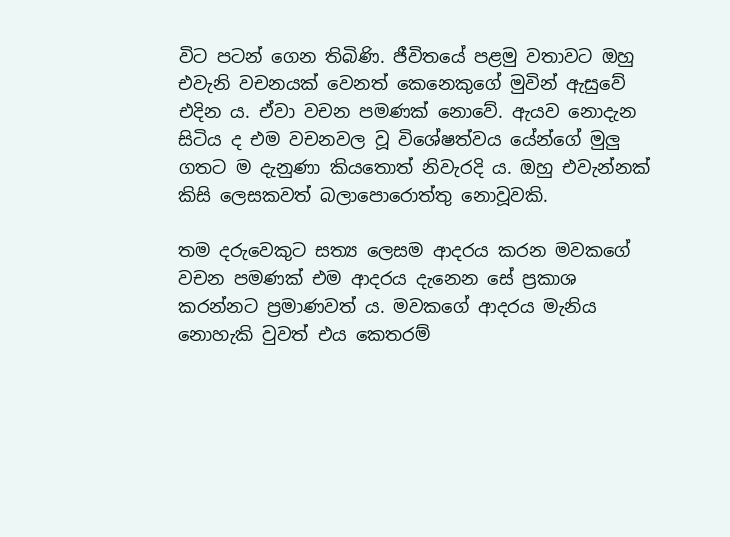විට පටන් ගෙන තිබිණි. ජීවිතයේ පළමු වතාවට ඔහු එවැනි වචනයක් වෙනත් කෙනෙකුගේ මුවින් ඇසුවේ එදින ය. ඒවා වචන පමණක් නොවේ. ඇයව නොදැන සිටිය ද එම වචනවල වූ විශේෂත්වය යේන්ගේ මුලු ගතට ම දැනුණා කියතොත් නිවැරදි ය. ඔහු එවැන්නක් කිසි ලෙසකවත් බලාපොරොත්තු නොවූවකි.

තම දරුවෙකුට සත්‍ය ලෙසම ආදරය කරන මවකගේ වචන පමණක් එම ආදරය දැනෙන සේ ප්‍රකාශ කරන්නට ප්‍රමාණවත් ය. මවකගේ ආදරය මැනිය නොහැකි වුවත් එය කෙතරම්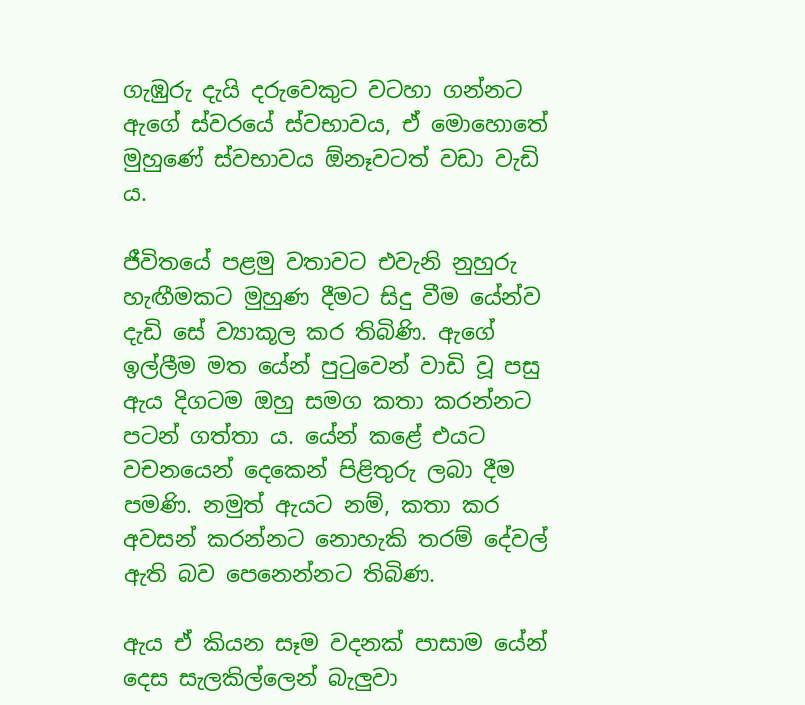ගැඹුරු දැයි දරුවෙකුට වටහා ගන්නට ඇගේ ස්වරයේ ස්වභාවය, ඒ මොහොතේ මුහුණේ ස්වභාවය ඕනෑවටත් වඩා වැඩි ය.

ජීවිතයේ පළමු වතාවට එවැනි නුහුරු හැඟීමකට මුහුණ දීමට සිදු වීම යේන්ව දැඩි සේ ව්‍යාකූල කර තිබිණි. ඇගේ ඉල්ලීම මත යේන් පුටුවෙන් වාඩි වූ පසු ඇය දිගටම ඔහු සමග කතා කරන්නට පටන් ගත්තා ය. යේන් කළේ එයට වචනයෙන් දෙකෙන් පිළිතුරු ලබා දීම පමණි. නමුත් ඇයට නම්, කතා කර අවසන් කරන්නට නොහැකි තරම් දේවල් ඇති බව පෙනෙන්නට තිබිණ.

ඇය ඒ කියන සෑම වදනක් පාසාම යේන් දෙස සැලකිල්ලෙන් බැලුවා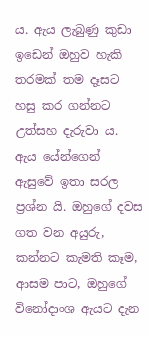ය. ඇය ලැබුණු කුඩා ඉඩෙන් ඔහුව හැකි තරමක් තම දෑසට හසු කර ගන්නට උත්සහ දැරුවා ය. ඇය යේන්ගෙන් ඇසුවේ ඉතා සරල ප්‍රශ්න යි. ඔහුගේ දවස ගත වන අයුරු, කන්නට කැමති කෑම, ආසම පාට, ඔහුගේ විනෝදාංශ ඇයට දැන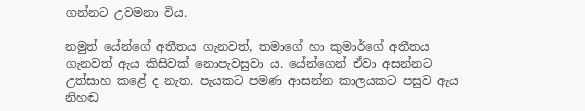ගන්නට උවමනා විය.

නමුත් යේන්ගේ අතීතය ගැනවත්, තමාගේ හා කුමාර්ගේ අතීතය ගැනවත් ඇය කිසිවක් නොපැවසුවා ය. යේන්ගෙන් ඒවා අසන්නට උත්සාහ කළේ ද නැත. පැයකට පමණ ආසන්න කාලයකට පසුව ඇය නිහඬ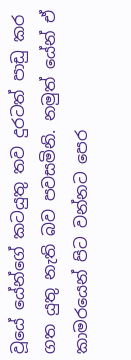වූයේ යේන්ගේ කටයුතු තව දුරටත් පාඩු කර ගත යුතු නැති බව පවසමිනි. නමුත් යේන් ඒ කාමරයෙන් පිට වන්නට පෙර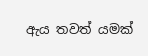ඇය තවත් යමක්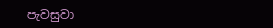පැවසුවා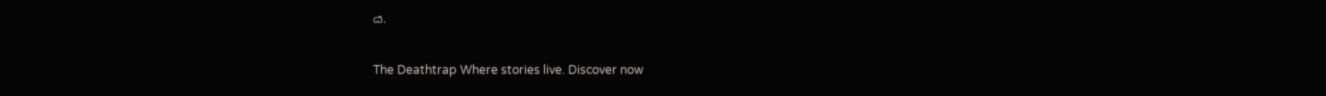ය.

The Deathtrap Where stories live. Discover now